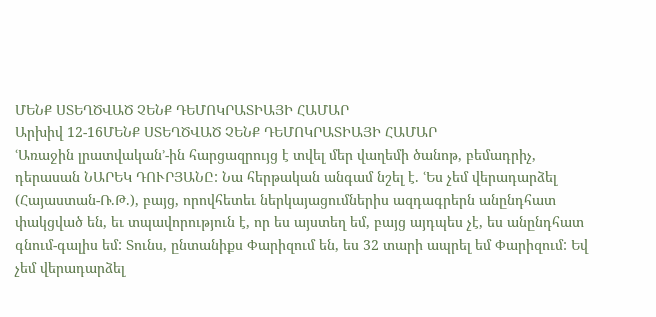ՄԵՆՔ ՍՏԵՂԾՎԱԾ ՉԵՆՔ ԴԵՄՈԿՐԱՏԻԱՅԻ ՀԱՄԱՐ
Արխիվ 12-16ՄԵՆՔ ՍՏԵՂԾՎԱԾ ՉԵՆՔ ԴԵՄՈԿՐԱՏԻԱՅԻ ՀԱՄԱՐ
ՙԱռաջին լրատվական՚-ին հարցազրույց է տվել մեր վաղեմի ծանոթ, բեմադրիչ, դերասան ՆԱՐԵԿ ԴՈՒՐՅԱՆԸ: Նա հերթական անգամ նշել է. ՙԵս չեմ վերադարձել (Հայաստան-Ռ.Թ.), բայց, որովհետեւ ներկայացումներիս ազդագրերն անընդհատ փակցված են, եւ տպավորություն է, որ ես այստեղ եմ, բայց այդպես չէ, ես անընդհատ գնում-գալիս եմ: Տունս, ընտանիքս Փարիզում են, ես 32 տարի ապրել եմ Փարիզում: Եվ չեմ վերադարձել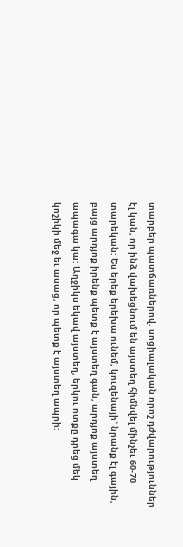տարբեր պատճառներով. սոցիալական որոշ դժվարություններ էլ կան, որ ինձ վախեցնում են այստեղ հիմնվել մինչեւ 60-70 տարեկան: Ես երեք երեխա ունեմ, կուզենայի` նրանք էլ գային, բայց արդյոք իրենք պետք է այստեղ գան, արդյոք այստեղ ապագա կա: Աղջիկս եկավ այստեղ, երկու ոտքը դրեց մեկ կոշիկի մեջ եւ ասաց, որ պետք է այստեղ ապրի: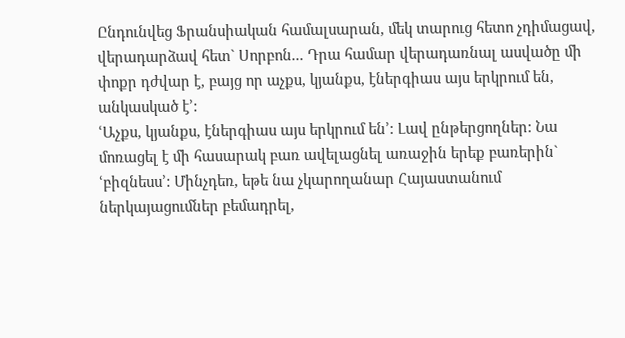Ընդունվեց Ֆրանսիական համալսարան, մեկ տարուց հետո չդիմացավ, վերադարձավ հետ` Սորբոն... Դրա համար վերադառնալ ասվածը մի փոքր դժվար է, բայց որ աչքս, կյանքս, էներգիաս այս երկրում են, անկասկած է՚:
ՙԱչքս, կյանքս, էներգիաս այս երկրում են՚: Լավ ընթերցողներ: Նա մոռացել է մի հասարակ բառ ավելացնել առաջին երեք բառերին` ՙբիզնեսս՚: Մինչդեռ, եթե նա չկարողանար Հայաստանում ներկայացումներ բեմադրել,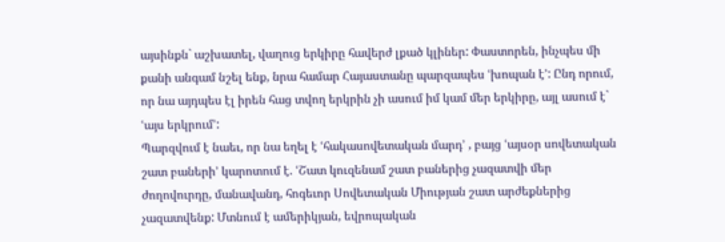այսինքն` աշխատել, վաղուց երկիրը հավերժ լքած կլիներ: Փաստորեն, ինչպես մի քանի անգամ նշել ենք, նրա համար Հայաստանը պարզապես ՙխոպան է՚: Ընդ որում, որ նա այդպես էլ իրեն հաց տվող երկրին չի ասում իմ կամ մեր երկիրը, այլ ասում է` ՙայս երկրում՚:
Պարզվում է նաեւ, որ նա եղել է ՙհակասովետական մարդ՚ , բայց ՙայսօր սովետական շատ բաների՚ կարոտում է. ՙՇատ կուզենամ շատ բաներից չազատվի մեր ժողովուրդը, մանավանդ, հոգեւոր Սովետական Միության շատ արժեքներից չազատվենք: Մտնում է ամերիկյան, եվրոպական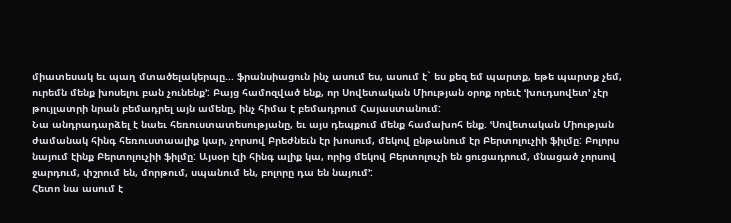միատեսակ եւ պաղ մտածելակերպը... ֆրանսիացուն ինչ ասում ես, ասում է` ես քեզ եմ պարտք, եթե պարտք չեմ, ուրեմն մենք խոսելու բան չունենք՚: Բայց համոզված ենք, որ Սովետական Միության օրոք որեւէ ՙխուդսովետ՚ չէր թույլատրի նրան բեմադրել այն ամենը, ինչ հիմա է բեմադրում Հայաստանում:
Նա անդրադարձել է նաեւ հեռուստատեսությանը, եւ այս դեպքում մենք համախոհ ենք. ՙՍովետական Միության ժամանակ հինգ հեռուստաալիք կար, չորսով Բրեժնեւն էր խոսում, մեկով ընթանում էր Բերտոլուչիի ֆիլմը: Բոլորս նայում էինք Բերտոլուչիի ֆիլմը: Այսօր էլի հինգ ալիք կա, որից մեկով Բերտոլուչի են ցուցադրում, մնացած չորսով ջարդում, փշրում են, մորթում, սպանում են, բոլորը դա են նայում՚:
Հետո նա ասում է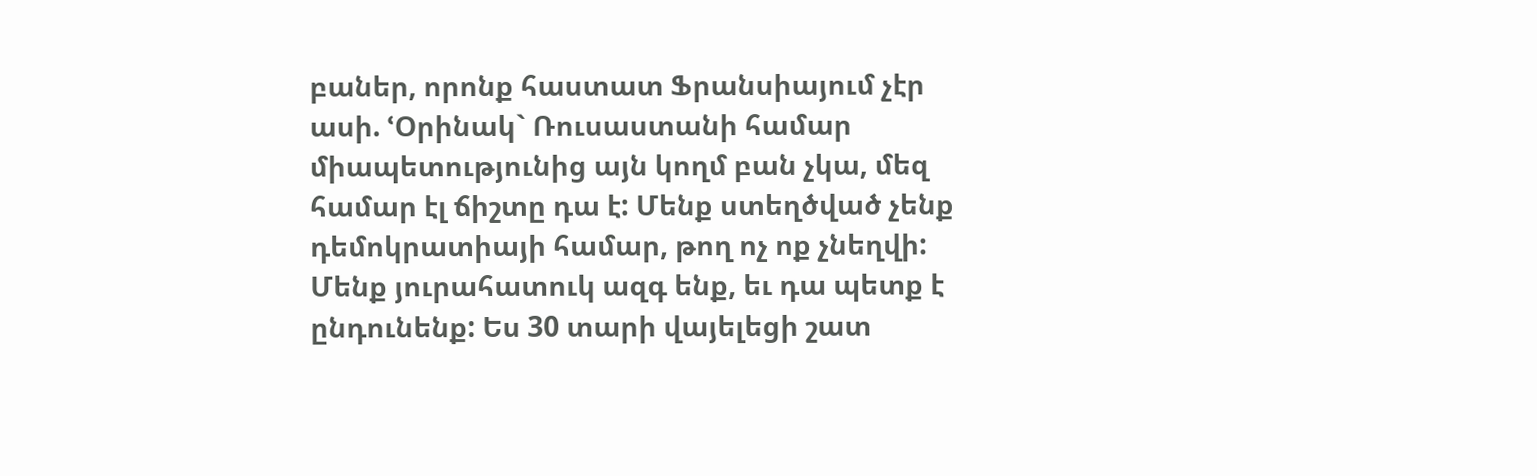բաներ, որոնք հաստատ Ֆրանսիայում չէր ասի. ՙՕրինակ` Ռուսաստանի համար միապետությունից այն կողմ բան չկա, մեզ համար էլ ճիշտը դա է: Մենք ստեղծված չենք դեմոկրատիայի համար, թող ոչ ոք չնեղվի: Մենք յուրահատուկ ազգ ենք, եւ դա պետք է ընդունենք: Ես 30 տարի վայելեցի շատ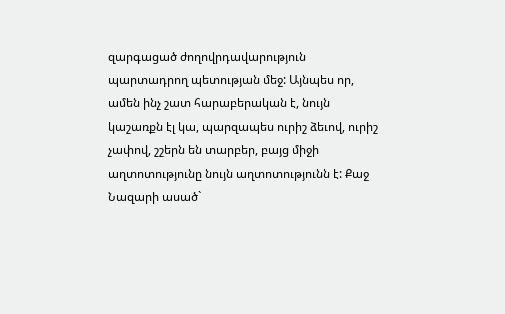զարգացած ժողովրդավարություն պարտադրող պետության մեջ: Այնպես որ, ամեն ինչ շատ հարաբերական է, նույն կաշառքն էլ կա, պարզապես ուրիշ ձեւով, ուրիշ չափով, շշերն են տարբեր, բայց միջի աղտոտությունը նույն աղտոտությունն է: Քաջ Նազարի ասած`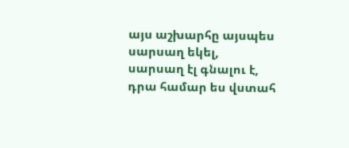այս աշխարհը այսպես սարսաղ եկել, սարսաղ էլ գնալու է, դրա համար ես վստահ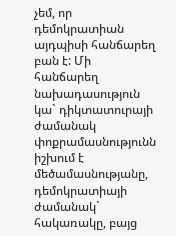չեմ, որ դեմոկրատիան այդպիսի հանճարեղ բան է: Մի հանճարեղ նախադասություն կա` դիկտատուրայի ժամանակ փոքրամասնությունն իշխում է մեծամասնությանը, դեմոկրատիայի ժամանակ` հակառակը, բայց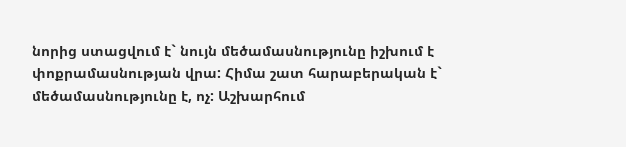նորից ստացվում է` նույն մեծամասնությունը իշխում է փոքրամասնության վրա: Հիմա շատ հարաբերական է` մեծամասնությունը է, ոչ: Աշխարհում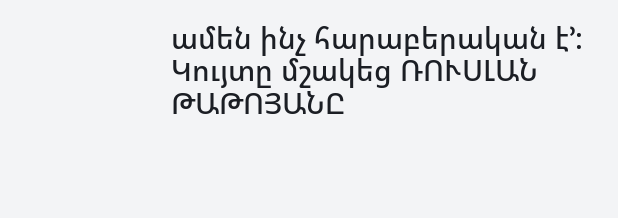ամեն ինչ հարաբերական է՚:
Կույտը մշակեց ՌՈՒՍԼԱՆ ԹԱԹՈՅԱՆԸ